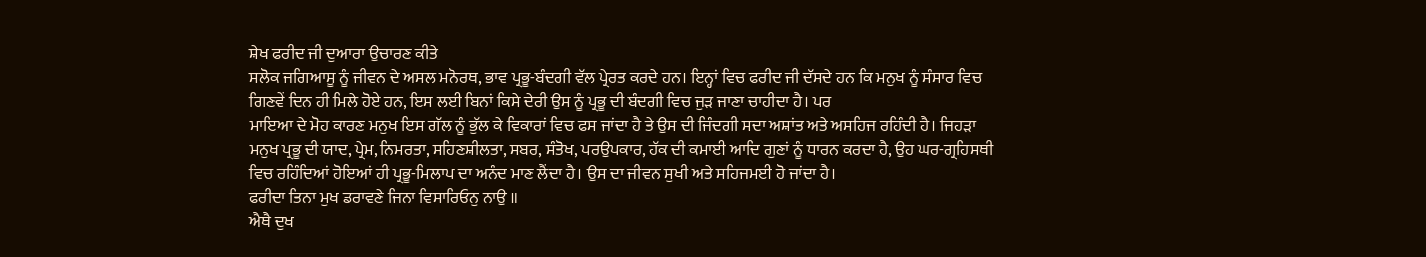ਸ਼ੇਖ ਫਰੀਦ ਜੀ ਦੁਆਰਾ ਉਚਾਰਣ ਕੀਤੇ
ਸਲੋਕ ਜਗਿਆਸੂ ਨੂੰ ਜੀਵਨ ਦੇ ਅਸਲ ਮਨੋਰਥ, ਭਾਵ ਪ੍ਰਭੂ-ਬੰਦਗੀ ਵੱਲ ਪ੍ਰੇਰਤ ਕਰਦੇ ਹਨ। ਇਨ੍ਹਾਂ ਵਿਚ ਫਰੀਦ ਜੀ ਦੱਸਦੇ ਹਨ ਕਿ ਮਨੁਖ ਨੂੰ ਸੰਸਾਰ ਵਿਚ ਗਿਣਵੇਂ ਦਿਨ ਹੀ ਮਿਲੇ ਹੋਏ ਹਨ, ਇਸ ਲਈ ਬਿਨਾਂ ਕਿਸੇ ਦੇਰੀ ਉਸ ਨੂੰ ਪ੍ਰਭੂ ਦੀ ਬੰਦਗੀ ਵਿਚ ਜੁੜ ਜਾਣਾ ਚਾਹੀਦਾ ਹੈ। ਪਰ
ਮਾਇਆ ਦੇ ਮੋਹ ਕਾਰਣ ਮਨੁਖ ਇਸ ਗੱਲ ਨੂੰ ਭੁੱਲ ਕੇ ਵਿਕਾਰਾਂ ਵਿਚ ਫਸ ਜਾਂਦਾ ਹੈ ਤੇ ਉਸ ਦੀ ਜਿੰਦਗੀ ਸਦਾ ਅਸ਼ਾਂਤ ਅਤੇ ਅਸਹਿਜ ਰਹਿੰਦੀ ਹੈ। ਜਿਹੜਾ ਮਨੁਖ ਪ੍ਰਭੂ ਦੀ ਯਾਦ, ਪ੍ਰੇਮ, ਨਿਮਰਤਾ, ਸਹਿਣਸ਼ੀਲਤਾ, ਸਬਰ, ਸੰਤੋਖ, ਪਰਉਪਕਾਰ, ਹੱਕ ਦੀ ਕਮਾਈ ਆਦਿ ਗੁਣਾਂ ਨੂੰ ਧਾਰਨ ਕਰਦਾ ਹੈ, ਉਹ ਘਰ-ਗ੍ਰਹਿਸਥੀ ਵਿਚ ਰਹਿੰਦਿਆਂ ਹੋਇਆਂ ਹੀ ਪ੍ਰਭੂ-ਮਿਲਾਪ ਦਾ ਅਨੰਦ ਮਾਣ ਲੈਂਦਾ ਹੈ। ਉਸ ਦਾ ਜੀਵਨ ਸੁਖੀ ਅਤੇ ਸਹਿਜਮਈ ਹੋ ਜਾਂਦਾ ਹੈ।
ਫਰੀਦਾ ਤਿਨਾ ਮੁਖ ਡਰਾਵਣੇ ਜਿਨਾ ਵਿਸਾਰਿਓਨੁ ਨਾਉ ॥
ਐਥੈ ਦੁਖ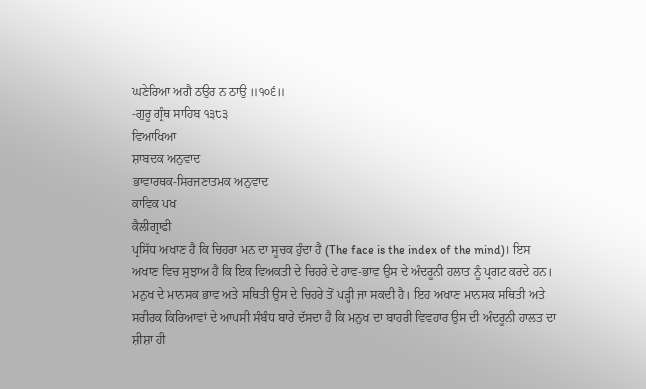ਘਣੇਰਿਆ ਅਗੈ ਠਉਰ ਨ ਠਾਉ ॥੧੦੬॥
-ਗੁਰੂ ਗ੍ਰੰਥ ਸਾਹਿਬ ੧੩੮੩
ਵਿਆਖਿਆ
ਸ਼ਾਬਦਕ ਅਨੁਵਾਦ
ਭਾਵਾਰਥਕ-ਸਿਰਜਣਾਤਮਕ ਅਨੁਵਾਦ
ਕਾਵਿਕ ਪਖ
ਕੈਲੀਗ੍ਰਾਫੀ
ਪ੍ਰਸਿੱਧ ਅਖਾਣ ਹੈ ਕਿ ਚਿਹਰਾ ਮਨ ਦਾ ਸੂਚਕ ਹੁੰਦਾ ਹੈ (The face is the index of the mind)। ਇਸ ਅਖਾਣ ਵਿਚ ਸੁਝਾਅ ਹੈ ਕਿ ਇਕ ਵਿਅਕਤੀ ਦੇ ਚਿਹਰੇ ਦੇ ਹਾਵ-ਭਾਵ ਉਸ ਦੇ ਅੰਦਰੂਨੀ ਹਲਾਤ ਨੂੰ ਪ੍ਰਗਟ ਕਰਦੇ ਹਨ। ਮਨੁਖ ਦੇ ਮਾਨਸਕ ਭਾਵ ਅਤੇ ਸਥਿਤੀ ਉਸ ਦੇ ਚਿਹਰੇ ਤੋਂ ਪੜ੍ਹੀ ਜਾ ਸਕਦੀ ਹੈ। ਇਹ ਅਖਾਣ ਮਾਨਸਕ ਸਥਿਤੀ ਅਤੇ ਸਰੀਰਕ ਕਿਰਿਆਵਾਂ ਦੇ ਆਪਸੀ ਸੰਬੰਧ ਬਾਰੇ ਦੱਸਦਾ ਹੈ ਕਿ ਮਨੁਖ ਦਾ ਬਾਹਰੀ ਵਿਵਹਾਰ ਉਸ ਦੀ ਅੰਦਰੂਨੀ ਹਾਲਤ ਦਾ ਸ਼ੀਸ਼ਾ ਹੀ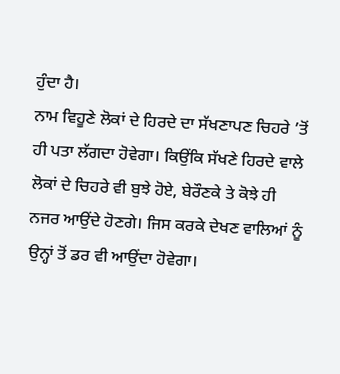ਹੁੰਦਾ ਹੈ।
ਨਾਮ ਵਿਹੂਣੇ ਲੋਕਾਂ ਦੇ ਹਿਰਦੇ ਦਾ ਸੱਖਣਾਪਣ ਚਿਹਰੇ ’ਤੋਂ ਹੀ ਪਤਾ ਲੱਗਦਾ ਹੋਵੇਗਾ। ਕਿਉਂਕਿ ਸੱਖਣੇ ਹਿਰਦੇ ਵਾਲੇ ਲੋਕਾਂ ਦੇ ਚਿਹਰੇ ਵੀ ਬੁਝੇ ਹੋਏ, ਬੇਰੌਣਕੇ ਤੇ ਕੋਝੇ ਹੀ ਨਜਰ ਆਉਂਦੇ ਹੋਣਗੇ। ਜਿਸ ਕਰਕੇ ਦੇਖਣ ਵਾਲਿਆਂ ਨੂੰ ਉਨ੍ਹਾਂ ਤੋਂ ਡਰ ਵੀ ਆਉਂਦਾ ਹੋਵੇਗਾ।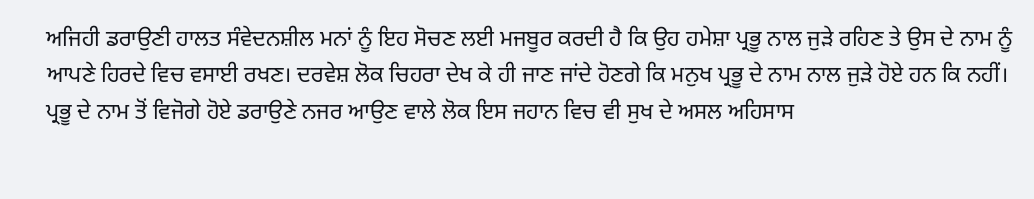ਅਜਿਹੀ ਡਰਾਉਣੀ ਹਾਲਤ ਸੰਵੇਦਨਸ਼ੀਲ ਮਨਾਂ ਨੂੰ ਇਹ ਸੋਚਣ ਲਈ ਮਜਬੂਰ ਕਰਦੀ ਹੈ ਕਿ ਉਹ ਹਮੇਸ਼ਾ ਪ੍ਰਭੂ ਨਾਲ ਜੁੜੇ ਰਹਿਣ ਤੇ ਉਸ ਦੇ ਨਾਮ ਨੂੰ ਆਪਣੇ ਹਿਰਦੇ ਵਿਚ ਵਸਾਈ ਰਖਣ। ਦਰਵੇਸ਼ ਲੋਕ ਚਿਹਰਾ ਦੇਖ ਕੇ ਹੀ ਜਾਣ ਜਾਂਦੇ ਹੋਣਗੇ ਕਿ ਮਨੁਖ ਪ੍ਰਭੂ ਦੇ ਨਾਮ ਨਾਲ ਜੁੜੇ ਹੋਏ ਹਨ ਕਿ ਨਹੀਂ।
ਪ੍ਰਭੂ ਦੇ ਨਾਮ ਤੋਂ ਵਿਜੋਗੇ ਹੋਏ ਡਰਾਉਣੇ ਨਜਰ ਆਉਣ ਵਾਲੇ ਲੋਕ ਇਸ ਜਹਾਨ ਵਿਚ ਵੀ ਸੁਖ ਦੇ ਅਸਲ ਅਹਿਸਾਸ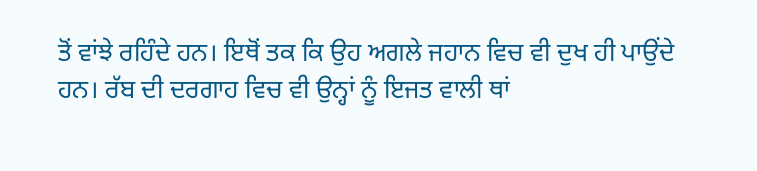ਤੋਂ ਵਾਂਝੇ ਰਹਿੰਦੇ ਹਨ। ਇਥੋਂ ਤਕ ਕਿ ਉਹ ਅਗਲੇ ਜਹਾਨ ਵਿਚ ਵੀ ਦੁਖ ਹੀ ਪਾਉਂਦੇ ਹਨ। ਰੱਬ ਦੀ ਦਰਗਾਹ ਵਿਚ ਵੀ ਉਨ੍ਹਾਂ ਨੂੰ ਇਜਤ ਵਾਲੀ ਥਾਂ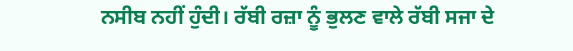ਨਸੀਬ ਨਹੀਂ ਹੁੰਦੀ। ਰੱਬੀ ਰਜ਼ਾ ਨੂੰ ਭੁਲਣ ਵਾਲੇ ਰੱਬੀ ਸਜਾ ਦੇ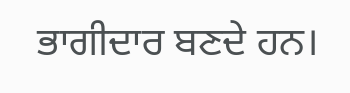ਭਾਗੀਦਾਰ ਬਣਦੇ ਹਨ।